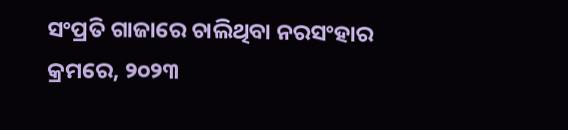ସଂପ୍ରତି ଗାଜାରେ ଚାଲିଥିବା ନରସଂହାର କ୍ରମରେ, ୨୦୨୩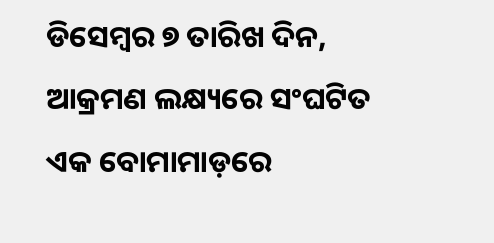ଡିସେମ୍ବର ୭ ତାରିଖ ଦିନ, ଆକ୍ରମଣ ଲକ୍ଷ୍ୟରେ ସଂଘଟିତ ଏକ ବୋମାମାଡ଼ରେ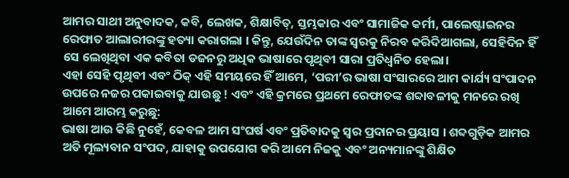ଆମର ସାଥୀ ଅନୁବାଦକ, କବି, ଲେଖକ, ଶିକ୍ଷାବିତ୍, ସ୍ତମ୍ଭକାର ଏବଂ ସାମାଜିକ କର୍ମୀ, ପାଲେଷ୍ଟାଇନର ରେଫାତ ଆଲାରୀରଙ୍କୁ ହତ୍ୟା କରାଗଲା । କିନ୍ତୁ, ଯେଉଁଦିନ ତାଙ୍କ ସ୍ୱରକୁ ନିରବ କରିଦିଆଗଲା, ସେହିଦିନ ହିଁ ସେ ଲେଖିଥିବା ଏକ କବିତା ଡଜନରୁ ଅଧିକ ଭାଷାରେ ପୃଥିବୀ ସାରା ପ୍ରତିଧ୍ୱନିତ ହେଲା।
ଏହା ସେହି ପୃଥିବୀ ଏବଂ ଠିକ୍ ଏହି ସମୟରେ ହିଁ ଆମେ, ‘ପରୀ’ର ଭାଷା ସଂସାରରେ ଆମ କାର୍ଯ୍ୟ ସଂପାଦନ ଉପରେ ନଜର ପକାଇବାକୁ ଯାଉଛୁ ! ଏବଂ ଏହି କ୍ରମରେ ପ୍ରଥମେ ରେଫାତଙ୍କ ଶବ୍ଦାବଳୀକୁ ମନରେ ରଖି ଆମେ ଆରମ୍ଭ କରୁଛୁ:
ଭାଷା ଆଉ କିଛି ନୁହେଁ, କେବଳ ଆମ ସଂଘର୍ଷ ଏବଂ ପ୍ରତିବାଦକୁ ସ୍ୱର ପ୍ରଦାନର ପ୍ରୟାସ । ଶବ୍ଦଗୁଡ଼ିକ ଆମର ଅତି ମୂଲ୍ୟବାନ ସଂପଦ, ଯାହାକୁ ଉପଯୋଗ କରି ଆମେ ନିଜକୁ ଏବଂ ଅନ୍ୟମାନଙ୍କୁ ଶିକ୍ଷିତ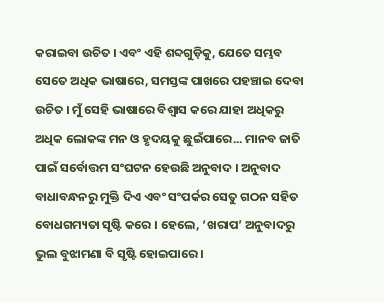କରାଇବା ଉଚିତ । ଏବଂ ଏହି ଶବ୍ଦଗୁଡ଼ିକୁ, ଯେତେ ସମ୍ଭବ ସେତେ ଅଧିକ ଭାଷାରେ, ସମସ୍ତଙ୍କ ପାଖରେ ପହଞ୍ଚାଇ ଦେବା ଉଚିତ । ମୁଁ ସେହି ଭାଷାରେ ବିଶ୍ୱାସ କରେ ଯାହା ଅଧିକରୁ ଅଧିକ ଲୋକଙ୍କ ମନ ଓ ହୃଦୟକୁ ଛୁଇଁପାରେ... ମାନବ ଜାତି ପାଇଁ ସର୍ବୋତ୍ତମ ସଂଘଟନ ହେଉଛି ଅନୁବାଦ । ଅନୁବାଦ ବାଧାବନ୍ଧନରୁ ମୁକ୍ତି ଦିଏ ଏବଂ ସଂପର୍କର ସେତୁ ଗଠନ ସହିତ ବୋଧଗମ୍ୟତା ସୃଷ୍ଟି କରେ । ହେଲେ, ‘ଖରାପ’ ଅନୁବାଦରୁ ଭୁଲ ବୁଝାମଣା ବି ସୃଷ୍ଟି ହୋଇପାରେ ।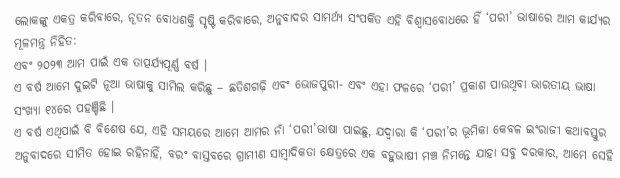ଲୋକଙ୍କୁ ଏକତ୍ର କରିବାରେ, ନୂତନ ବୋଧଶକ୍ତି ସୃଷ୍ଟି କରିବାରେ, ଅନୁବାଦର ସାମର୍ଥ୍ୟ ସଂପର୍କିତ ଏହି ବିଶ୍ୱାସବୋଧରେ ହିଁ ‘ପରୀ’ ଭାଷାରେ ଆମ କାର୍ଯ୍ୟର ମୂଳମନ୍ତ୍ର ନିହିତ:
ଏବଂ ୨୦୨୩ ଆମ ପାଇଁ ଏକ ତାତ୍ପର୍ଯ୍ୟପୂର୍ଣ୍ଣ ବର୍ଷ ।
ଏ ବର୍ଷ ଆମେ ଦୁଇଟି ନୂଆ ଭାଷାକୁ ସାମିଲ କରିଛୁ – ଛତିଶଗଢ଼ି ଏବଂ ଭୋଜପୁରୀ- ଏବଂ ଏହା ଫଳରେ ‘ପରୀ’ ପ୍ରକାଶ ପାଉଥିବା ଭାରତୀୟ ଭାଷା ସଂଖ୍ୟା ୧୪ରେ ପହଞ୍ଚିଛି ।
ଏ ବର୍ଷ ଏଥିପାଇଁ ବି ବିଶେଷ ଯେ, ଏହି ସମୟରେ ଆମେ ଆମର ନାଁ ‘ପରୀ’ଭାଷା ପାଇଛୁ, ଯଦ୍ୱାରା କି ‘ପରୀ’ର ଭୂମିକା କେବଳ ଇଂରାଜୀ କଥାବସ୍ତୁର ଅନୁବାଦରେ ସୀମିତ ହୋଇ ରହିନାହିଁ, ବରଂ ବାସ୍ତବରେ ଗ୍ରାମୀଣ ସାମ୍ବାଦିକତା କ୍ଷେତ୍ରରେ ଏକ ବହୁଭାଷୀ ମଞ୍ଚ ନିମନ୍ତେ ଯାହା ସବୁ ଦରକାର, ଆମେ ସେହି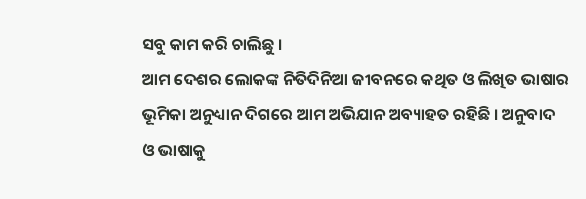ସବୁ କାମ କରି ଚାଲିଛୁ ।
ଆମ ଦେଶର ଲୋକଙ୍କ ନିତିଦିନିଆ ଜୀବନରେ କଥିତ ଓ ଲିଖିତ ଭାଷାର ଭୂମିକା ଅନୁଧ୍ୟାନ ଦିଗରେ ଆମ ଅଭିଯାନ ଅବ୍ୟାହତ ରହିଛି । ଅନୁବାଦ ଓ ଭାଷାକୁ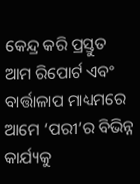କେନ୍ଦ୍ର କରି ପ୍ରସ୍ତୁତ ଆମ ରିପୋର୍ଟ ଏବଂ ବାର୍ତ୍ତାଳାପ ମାଧ୍ୟମରେ ଆମେ ‘ପରୀ’ର ବିଭିନ୍ନ କାର୍ଯ୍ୟକୁ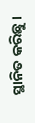ସ୍ଥାନିତ କରିଛୁ ।